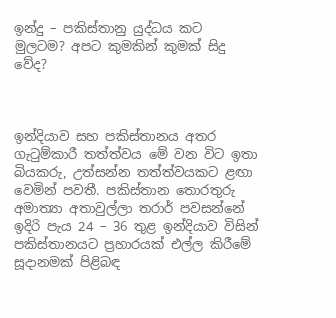ඉන්දු – පකිස්තානු යුද්ධය කට මුලටම? අපට කුමකින් කුමක් සිදු වේද?



ඉන්දියාව සහ පකිස්තානය අතර ගැටුම්කාරී තත්ත්වය මේ වන විට ඉතා බියකරු, උත්සන්න තත්ත්වයකට ළඟා වෙමින් පවතී. පකිස්තාන තොරතුරු අමාත්‍යා අතාවුල්ලා තරාර් පවසන්නේ ඉදිරි පැය 24 – 36 තුළ ඉන්දියාව විසින් පකිස්තානයට ප්‍රහාරයක් එල්ල කිරීමේ සූදානමක් පිළිබඳ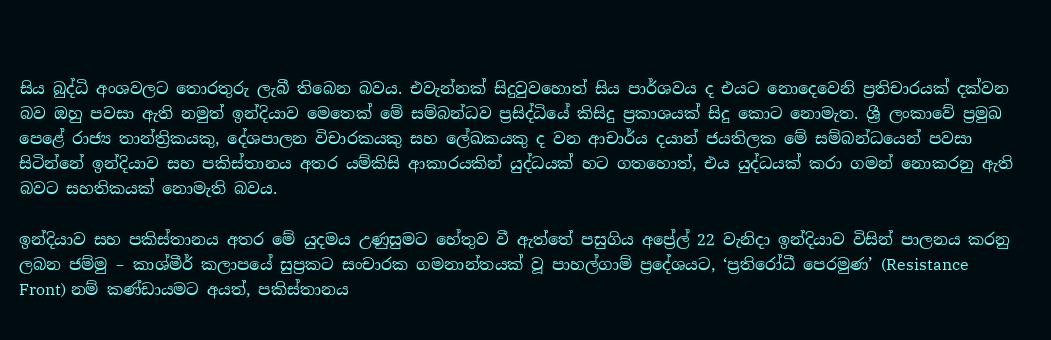සිය බුද්ධි අංශවලට තොරතුරු ලැබී තිබෙන බවය. එවැන්නක් සිදුවුවහොත් සිය පාර්ශවය ද එයට නොදෙවෙනි ප්‍රතිචාරයක් දක්වන බව ඔහු පවසා ඇති නමුත් ඉන්දියාව මෙතෙක් මේ සම්බන්ධව ප්‍රසිද්ධියේ කිසිදු ප්‍රකාශයක් සිදු කොට නොමැත. ශ්‍රී ලංකාවේ ප්‍රමුඛ පෙළේ රාජ්‍ය තාන්ත්‍රිකයකු, දේශපාලන විචාරකයකු සහ ලේඛකයකු ද වන ආචාර්ය දයාන් ජයතිලක මේ සම්බන්ධයෙන් පවසා සිටින්නේ ඉන්දියාව සහ පකිස්තානය අතර යම්කිසි ආකාරයකින් යුද්ධයක් හට ගතහොත්, එය යුද්ධයක් කරා ගමන් නොකරනු ඇති බවට සහතිකයක් නොමැති බවය.

ඉන්දියාව සහ පකිස්තානය අතර මේ යුදමය උණුසුමට හේතුව වී ඇත්තේ පසුගිය අප්‍රේල් 22 වැනිදා ඉන්දියාව විසින් පාලනය කරනු ලබන ජම්මු – කාශ්මීර් කලාපයේ සුප්‍රකට සංචාරක ගමනාන්තයක් වූ පාහල්ගාම් ප්‍රදේශයට, ‘ප්‍රතිරෝධී පෙරමුණ’ (Resistance Front) නම් කණ්ඩායමට අයත්, පකිස්තානය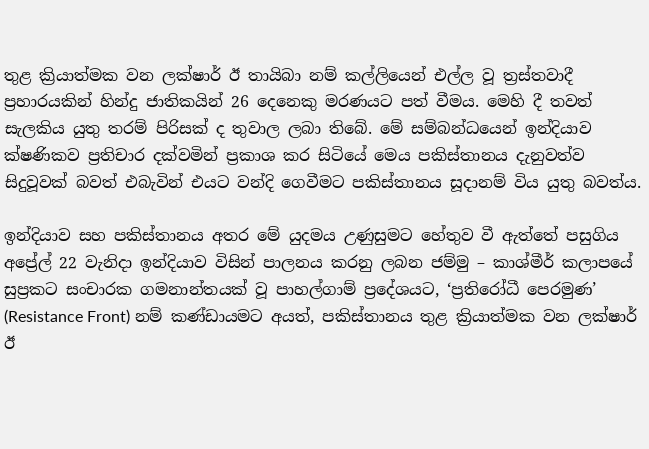තුළ ක්‍රියාත්මක වන ලක්ෂාර් ඊ තායිබා නම් කල්ලියෙන් එල්ල වූ ත්‍රස්තවාදී ප්‍රහාරයකින් හින්දු ජාතිකයින් 26 දෙනෙකු මරණයට පත් වීමය. මෙහි දී තවත් සැලකිය යුතු තරම් පිරිසක් ද තුවාල ලබා තිබේ. මේ සම්බන්ධයෙන් ඉන්දියාව ක්ෂණිකව ප්‍රතිචාර දක්වමින් ප්‍රකාශ කර සිටියේ මෙය පකිස්තානය දැනුවත්ව සිදුවූවක් බවත් එබැවින් එයට වන්දි ගෙවීමට පකිස්තානය සූදානම් විය යුතු බවත්ය.

ඉන්දියාව සහ පකිස්තානය අතර මේ යුදමය උණුසුමට හේතුව වී ඇත්තේ පසුගිය අප්‍රේල් 22 වැනිදා ඉන්දියාව විසින් පාලනය කරනු ලබන ජම්මු – කාශ්මීර් කලාපයේ සුප්‍රකට සංචාරක ගමනාන්තයක් වූ පාහල්ගාම් ප්‍රදේශයට, ‘ප්‍රතිරෝධී පෙරමුණ’ (Resistance Front) නම් කණ්ඩායමට අයත්, පකිස්තානය තුළ ක්‍රියාත්මක වන ලක්ෂාර් ඊ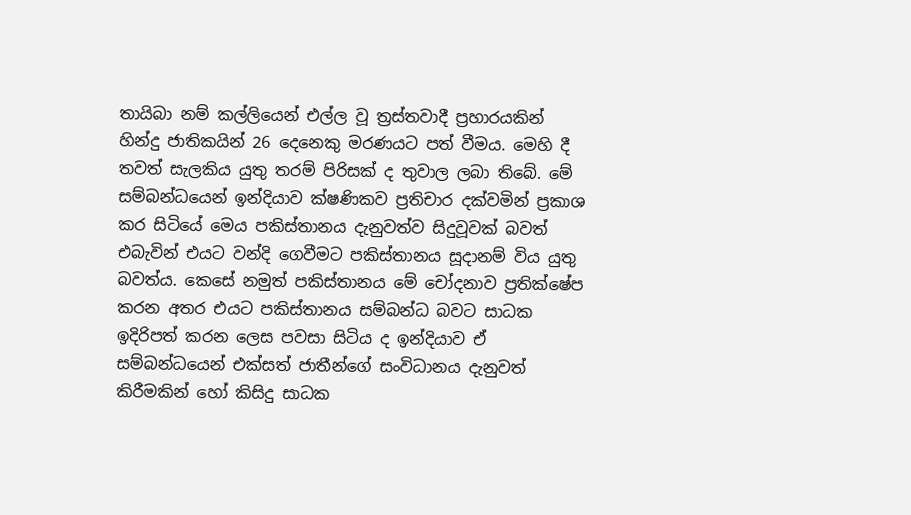තායිබා නම් කල්ලියෙන් එල්ල වූ ත්‍රස්තවාදී ප්‍රහාරයකින් හින්දු ජාතිකයින් 26 දෙනෙකු මරණයට පත් වීමය. මෙහි දී තවත් සැලකිය යුතු තරම් පිරිසක් ද තුවාල ලබා තිබේ. මේ සම්බන්ධයෙන් ඉන්දියාව ක්ෂණිකව ප්‍රතිචාර දක්වමින් ප්‍රකාශ කර සිටියේ මෙය පකිස්තානය දැනුවත්ව සිදුවූවක් බවත් එබැවින් එයට වන්දි ගෙවීමට පකිස්තානය සූදානම් විය යුතු බවත්ය. කෙසේ නමුත් පකිස්තානය මේ චෝදනාව ප්‍රතික්ෂේප කරන අතර එයට පකිස්තානය සම්බන්ධ බවට සාධක ඉදිරිපත් කරන ලෙස පවසා සිටිය ද ඉන්දියාව ඒ සම්බන්ධයෙන් එක්සත් ජාතීන්ගේ සංවිධානය දැනුවත් කිරීමකින් හෝ කිසිදු සාධක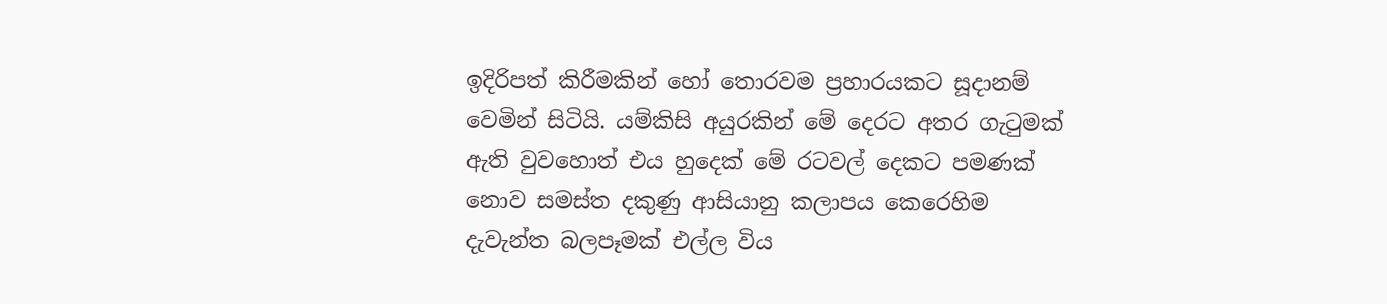ඉදිරිපත් කිරීමකින් හෝ තොරවම ප්‍රහාරයකට සූදානම් වෙමින් සිටියි. යම්කිසි අයුරකින් මේ දෙරට අතර ගැටුමක් ඇති වුවහොත් එය හුදෙක් මේ රටවල් දෙකට පමණක් නොව සමස්ත දකුණු ආසියානු කලාපය කෙරෙහිම දැවැන්ත බලපෑමක් එල්ල විය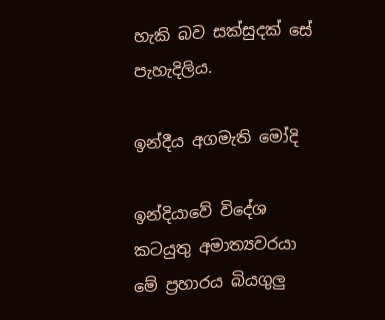හැකි බව සක්සුදක් සේ පැහැදිලිය.

ඉන්දීය අගමැති මෝදි

ඉන්දියාවේ විදේශ කටයුතු අමාත්‍යවරයා මේ ප්‍රහාරය බියගුලු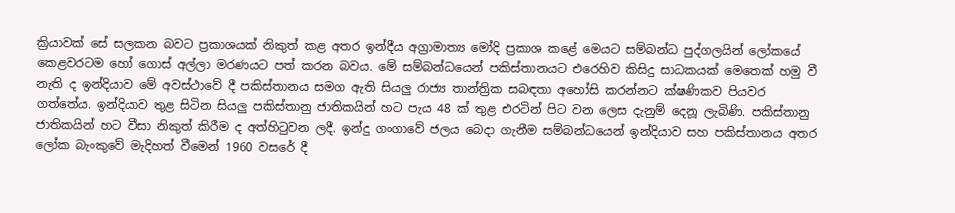ක්‍රියාවක් සේ සලකන බවට ප්‍රකාශයක් නිකුත් කළ අතර ඉන්දීය අග්‍රාමාත්‍ය මෝදි ප්‍රකාශ කළේ මෙයට සම්බන්ධ පුද්ගලයින් ලෝකයේ කෙළවරටම හෝ ගොස් අල්ලා මරණයට පත් කරන බවය. මේ සම්බන්ධයෙන් පකිස්තානයට එරෙහිව කිසිදු සාධකයක් මෙතෙක් හමු වී නැති ද ඉන්දියාව මේ අවස්ථාවේ දී පකිස්තානය සමග ඇති සියලු රාජ්‍ය තාන්ත්‍රික සබඳතා අහෝසි කරන්නට ක්ෂණිකව පියවර ගත්තේය. ඉන්දියාව තුළ සිටින සියලු පකිස්තානු ජාතිකයින් හට පැය 48 ක් තුළ එරටින් පිට වන ලෙස දැනුම් දෙනූ ලැබිණි. පකිස්තානු ජාතිකයින් හට වීසා නිකුත් කිරීම ද අත්හිටුවන ලදී. ඉන්දු ගංගාවේ ජලය බෙදා ගැනීම සම්බන්ධයෙන් ඉන්දියාව සහ පකිස්තානය අතර ලෝක බැංකුවේ මැදිහත් වීමෙන් 1960 වසරේ දී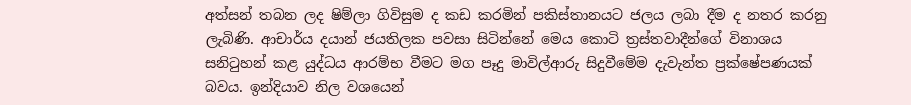අත්සන් තබන ලද ෂිම්ලා ගිවිසුම ද කඩ කරමින් පකිස්තානයට ජලය ලබා දීම ද නතර කරනු ලැබිණි. ආචාර්ය දයාන් ජයතිලක පවසා සිටින්නේ මෙය කොටි ත්‍රස්තවාදීන්ගේ විනාශය සනිටුහන් කළ යුද්ධය ආරම්භ වීමට මග පෑදු මාවිල්ආරු සිදුවීමේම දැවැන්ත ප්‍රක්ෂේපණයක් බවය. ඉන්දියාව නිල වශයෙන්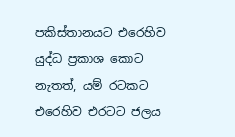පකිස්තානයට එරෙහිව යුද්ධ ප්‍රකාශ කොට නැතත්, යම් රටකට එරෙහිව එරටට ජලය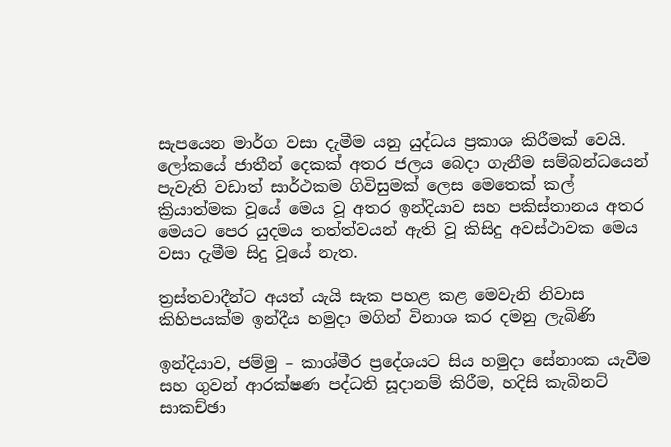සැපයෙන මාර්ග වසා දැමීම යනු යුද්ධය ප්‍රකාශ කිරීමක් වෙයි. ලෝකයේ ජාතීන් දෙකක් අතර ජලය බෙදා ගැනීම සම්බන්ධයෙන් පැවැති වඩාත් සාර්ථකම ගිවිසුමක් ලෙස මෙතෙක් කල් ක්‍රියාත්මක වූයේ මෙය වූ අතර ඉන්දියාව සහ පකිස්තානය අතර මෙයට පෙර යුදමය තත්ත්වයන් ඇති වූ කිසිදු අවස්ථාවක මෙය වසා දැමීම සිදු වූයේ නැත.

ත්‍රස්තවාදීන්ට අයත් යැයි සැක පහළ කළ මෙවැනි නිවාස කිහිපයක්ම ඉන්දීය හමුදා මගින් විනාශ කර දමනු ලැබිණි

ඉන්දියාව, ජම්මු – කාශ්මීර ප්‍රදේශයට සිය හමුදා සේනාංක යැවීම සහ ගුවන් ආරක්ෂණ පද්ධති සූදානම් කිරීම, හදිසි කැබිනට් සාකච්ඡා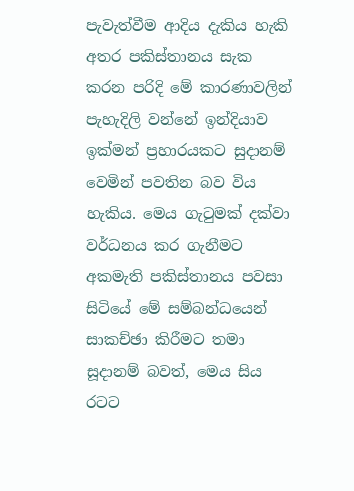පැවැත්වීම ආදිය දැකිය හැකි අතර පකිස්තානය සැක කරන පරිදි මේ කාරණාවලින් පැහැදිලි වන්නේ ඉන්දියාව ඉක්මන් ප්‍රහාරයකට සුදානම් වෙමින් පවතින බව විය හැකිය. මෙය ගැටුමක් දක්වා වර්ධනය කර ගැනීමට අකමැති පකිස්තානය පවසා සිටියේ මේ සම්බන්ධයෙන් සාකච්ඡා කිරීමට තමා සූදානම් බවත්, මෙය සිය රටට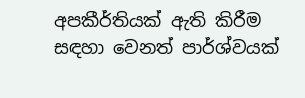අපකීර්තියක් ඇති කිරීම සඳහා වෙනත් පාර්ශ්වයක්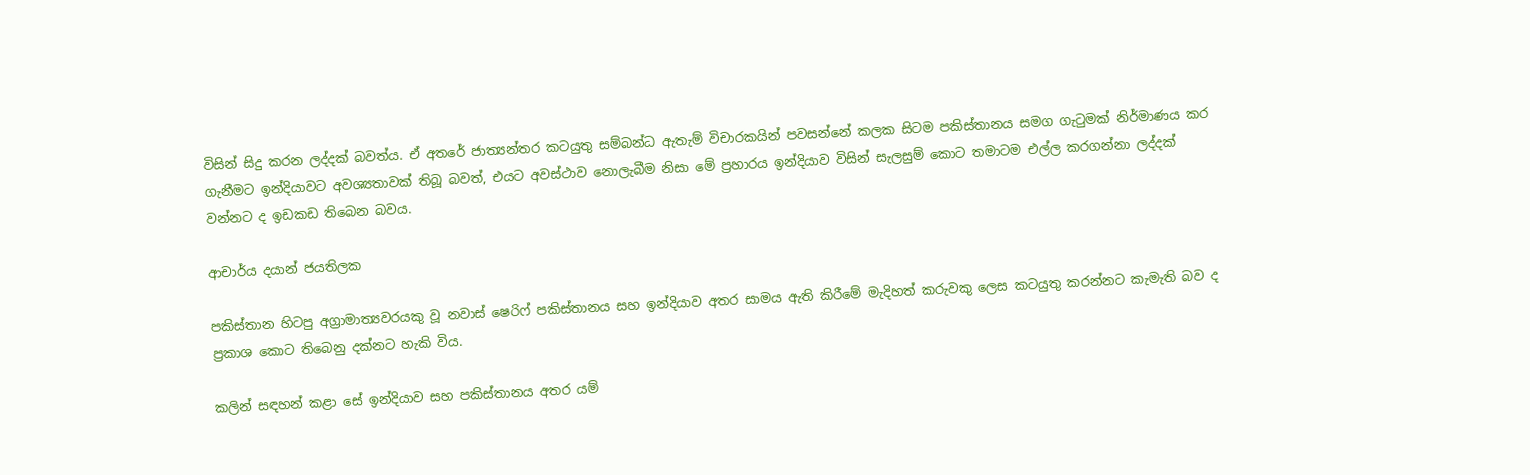විසින් සිදු කරන ලද්දක් බවත්ය. ඒ අතරේ ජාත්‍යන්තර කටයුතු සම්බන්ධ ඇතැම් විචාරකයින් පවසන්නේ කලක සිටම පකිස්තානය සමග ගැටුමක් නිර්මාණය කර ගැනීමට ඉන්දියාවට අවශ්‍යතාවක් තිබූ බවත්, එයට අවස්ථාව නොලැබීම නිසා මේ ප්‍රහාරය ඉන්දියාව විසින් සැලසුම් කොට තමාටම එල්ල කරගන්නා ලද්දක් වන්නට ද ඉඩකඩ තිබෙන බවය.

ආචාර්ය දයාන් ජයතිලක

පකිස්තාන හිටපු අග්‍රාමාත්‍යවරයකු වූ නවාස් ෂෙරිෆ් පකිස්තානය සහ ඉන්දියාව අතර සාමය ඇති කිරීමේ මැදිහත් කරුවකු ලෙස කටයුතු කරන්නට කැමැති බව ද ප්‍රකාශ කොට තිබෙනු දක්නට හැකි විය.

කලින් සඳහන් කළා සේ ඉන්දියාව සහ පකිස්තානය අතර යම්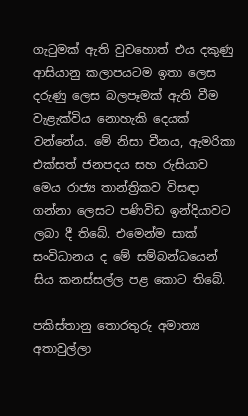ගැටුමක් ඇති වුවහොත් එය දකුණු ආසියානු කලාපයටම ඉතා ලෙස දරුණු ලෙස බලපෑමක් ඇති වීම වැළැක්විය නොහැකි දෙයක් වන්නේය. මේ නිසා චීනය, ඇමරිකා එක්සත් ජනපදය සහ රුසියාව මෙය රාජ්‍ය තාන්ත්‍රිකව විසඳා ගන්නා ලෙසට පණිවිඩ ඉන්දියාවට ලබා දී තිබේ. එමෙන්ම සාක් සංවිධානය ද මේ සම්බන්ධයෙන් සිය කනස්සල්ල පළ කොට තිබේ.

පකිස්තානු තොරතුරු අමාත්‍ය අතාවුල්ලා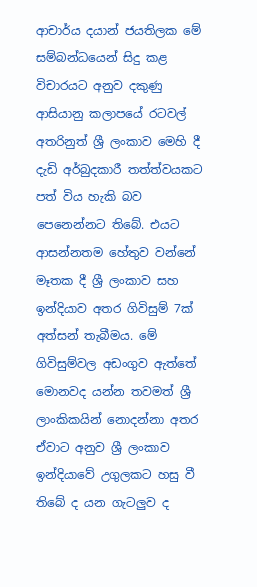ආචාර්ය දයාන් ජයතිලක මේ සම්බන්ධයෙන් සිදු කළ විචාරයට අනුව දකුණු ආසියානු කලාපයේ රටවල් අතරිනුත් ශ්‍රී ලංකාව මෙහි දී දැඩි අර්බුදකාරී තත්ත්වයකට පත් විය හැකි බව පෙනෙන්නට තිබේ. එයට ආසන්නතම හේතුව වන්නේ මෑතක දී ශ්‍රී ලංකාව සහ ඉන්දියාව අතර ගිවිසුම් 7ක් අත්සන් තැබීමය. මේ ගිවිසුම්වල අඩංගුව ඇත්තේ මොනවද යන්න තවමත් ශ්‍රී ලාංකිකයින් නොදන්නා අතර ඒවාට අනුව ශ්‍රී ලංකාව ඉන්දියාවේ උගුලකට හසු වී තිබේ ද යන ගැටලුව ද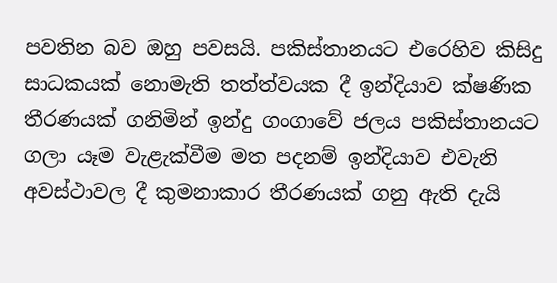පවතින බව ඔහු පවසයි. පකිස්තානයට එරෙහිව කිසිදු සාධකයක් නොමැති තත්ත්වයක දී ඉන්දියාව ක්ෂණික තීරණයක් ගනිමින් ඉන්දු ගංගාවේ ජලය පකිස්තානයට ගලා යෑම වැළැක්වීම මත පදනම් ඉන්දියාව එවැනි අවස්ථාවල දී කුමනාකාර තීරණයක් ගනු ඇති දැයි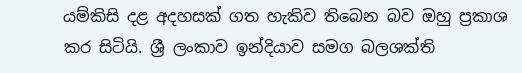යම්කිසි දළ අදහසක් ගත හැකිව තිබෙන බව ඔහු ප්‍රකාශ කර සිටියි. ශ්‍රී ලංකාව ඉන්දියාව සමග බලශක්ති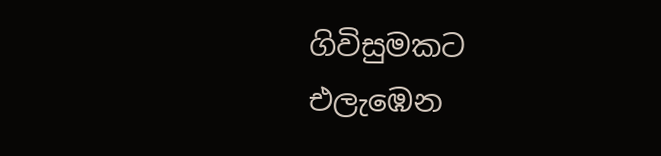ගිවිසුමකට එලැඹෙන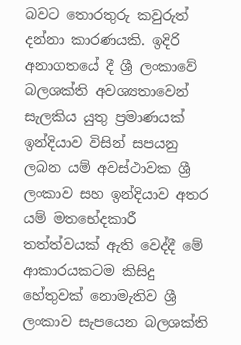බවට තොරතුරු කවුරුත් දන්නා කාරණයකි. ඉදිරි අනාගතයේ දී ශ්‍රී ලංකාවේ බලශක්ති අවශ්‍යතාවෙන් සැලකිය යුතු ප්‍රමාණයක් ඉන්දියාව විසින් සපයනු ලබන යම් අවස්ථාවක ශ්‍රී ලංකාව සහ ඉන්දියාව අතර යම් මතභේදකාරී තත්ත්වයක් ඇති වෙද්දී මේ ආකාරයකටම කිසිදු හේතුවක් නොමැතිව ශ්‍රී ලංකාව සැපයෙන බලශක්ති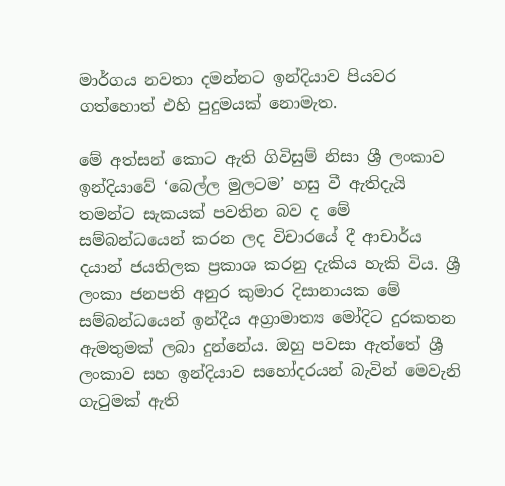මාර්ගය නවතා දමන්නට ඉන්දියාව පියවර ගත්හොත් එහි පුදුමයක් නොමැත.

මේ අත්සන් කොට ඇති ගිවිසුම් නිසා ශ්‍රී ලංකාව ඉන්දියාවේ ‘බෙල්ල මුලටම’ හසු වී ඇතිදැයි තමන්ට සැකයක් පවතින බව ද මේ සම්බන්ධයෙන් කරන ලද විචාරයේ දී ආචාර්ය දයාන් ජයතිලක ප්‍රකාශ කරනු දැකිය හැකි විය. ශ්‍රී ලංකා ජනපති අනුර කුමාර දිසානායක මේ සම්බන්ධයෙන් ඉන්දීය අග්‍රාමාත්‍ය මෝදිට දුරකතන ඇමතුමක් ලබා දුන්නේය. ඔහු පවසා ඇත්තේ ශ්‍රී ලංකාව සහ ඉන්දියාව සහෝදරයන් බැවින් මෙවැනි ගැටුමක් ඇති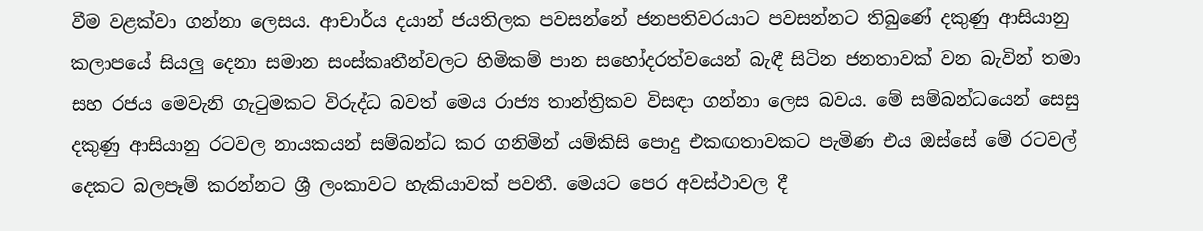වීම වළක්වා ගන්නා ලෙසය. ආචාර්ය දයාන් ජයතිලක පවසන්නේ ජනපතිවරයාට පවසන්නට තිබුණේ දකුණු ආසියානු කලාපයේ සියලු දෙනා සමාන සංස්කෘතීන්වලට හිමිකම් පාන සහෝදරත්වයෙන් බැඳී සිටින ජනතාවක් වන බැවින් තමා සහ රජය මෙවැනි ගැටුමකට විරුද්ධ බවත් මෙය රාජ්‍ය තාන්ත්‍රිකව විසඳා ගන්නා ලෙස බවය. මේ සම්බන්ධයෙන් සෙසු දකුණු ආසියානු රටවල නායකයන් සම්බන්ධ කර ගනිමින් යම්කිසි පොදු එකඟතාවකට පැමිණ එය ඔස්සේ මේ රටවල් දෙකට බලපෑම් කරන්නට ශ්‍රී ලංකාවට හැකියාවක් පවතී. මෙයට පෙර අවස්ථාවල දී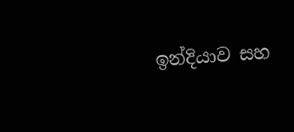ඉන්දියාව සහ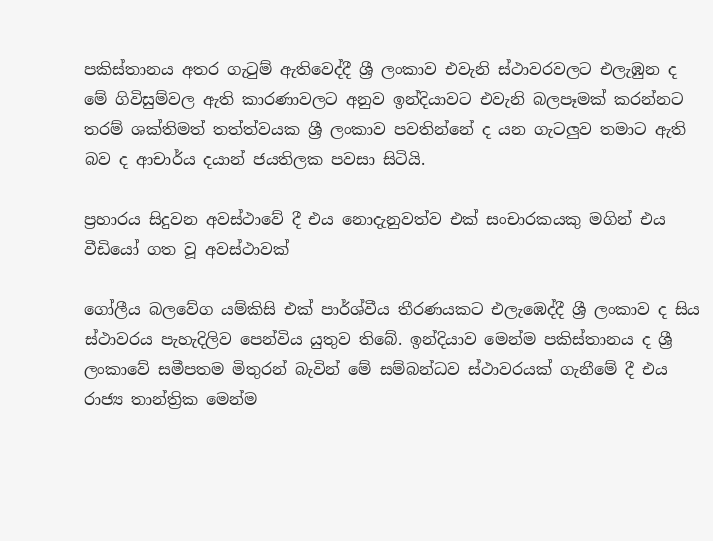පකිස්තානය අතර ගැටුම් ඇතිවෙද්දී ශ්‍රී ලංකාව එවැනි ස්ථාවරවලට එලැඹුන ද මේ ගිවිසුම්වල ඇති කාරණාවලට අනුව ඉන්දියාවට එවැනි බලපෑමක් කරන්නට තරම් ශක්තිමත් තත්ත්වයක ශ්‍රී ලංකාව පවතින්නේ ද යන ගැටලුව තමාට ඇති බව ද ආචාර්ය දයාන් ජයතිලක පවසා සිටියි.

ප්‍රහාරය සිදුවන අවස්ථාවේ දී එය නොදැනුවත්ව එක් සංචාරකයකු මගින් එය වීඩියෝ ගත වූ අවස්ථාවක්

ගෝලීය බලවේග යම්කිසි එක් පාර්ශ්වීය තීරණයකට එලැඹෙද්දී ශ්‍රී ලංකාව ද සිය ස්ථාවරය පැහැදිලිව පෙන්විය යුතුව තිබේ. ඉන්දියාව මෙන්ම පකිස්තානය ද ශ්‍රී ලංකාවේ සමීපතම මිතුරන් බැවින් මේ සම්බන්ධව ස්ථාවරයක් ගැනීමේ දී එය රාජ්‍ය තාන්ත්‍රික මෙන්ම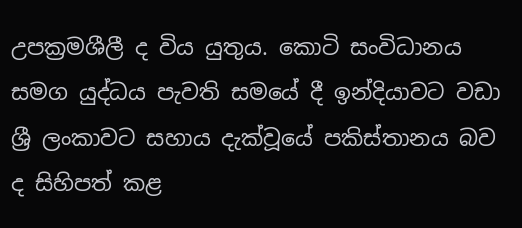උපක්‍රමශීලී ද විය යුතුය. කොටි සංවිධානය සමග යුද්ධය පැවති සමයේ දී ඉන්දියාවට වඩා ශ්‍රී ලංකාවට සහාය දැක්වූයේ පකිස්තානය බව ද සිහිපත් කළ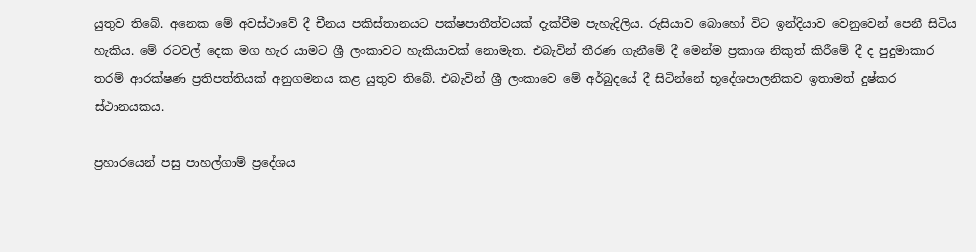යුතුව තිබේ. අනෙක මේ අවස්ථාවේ දී චීනය පකිස්තානයට පක්ෂපාතීත්වයක් දැක්වීම පැහැදිලිය. රුසියාව බොහෝ විට ඉන්දියාව වෙනුවෙන් පෙනී සිටිය හැකිය. මේ රටවල් දෙක මග හැර යාමට ශ්‍රී ලංකාවට හැකියාවක් නොමැත. එබැවින් තීරණ ගැනීමේ දී මෙන්ම ප්‍රකාශ නිකුත් කිරීමේ දී ද පුදුමාකාර තරම් ආරක්ෂණ ප්‍රතිපත්තියක් අනුගමනය කළ යුතුව තිබේ. එබැවින් ශ්‍රී ලංකාවෙ මේ අර්බුදයේ දී සිටින්නේ භූදේශපාලනිකව ඉතාමත් දුෂ්කර ස්ථානයකය.

ප්‍රහාරයෙන් පසු පාහල්ගාම් ප්‍රදේශය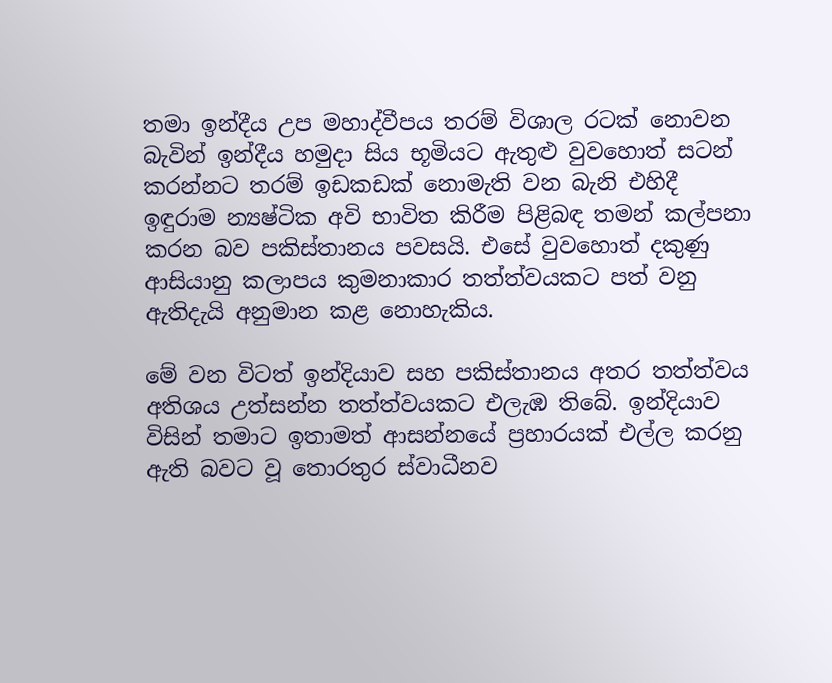තමා ඉන්දීය උප මහාද්වීපය තරම් විශාල රටක් නොවන බැවින් ඉන්දීය හමුදා සිය භූමියට ඇතුළු වුවහොත් සටන් කරන්නට තරම් ඉඩකඩක් නොමැති වන බැනි එහිදී ඉඳුරාම න්‍යෂ්ටික අවි භාවිත කිරීම පිළිබඳ තමන් කල්පනා කරන බව පකිස්තානය පවසයි. එසේ වුවහොත් දකුණු ආසියානු කලාපය කුමනාකාර තත්ත්වයකට පත් වනු ඇතිදැයි අනුමාන කළ නොහැකිය.

මේ වන විටත් ඉන්දියාව සහ පකිස්තානය අතර තත්ත්වය අතිශය උත්සන්න තත්ත්වයකට එලැඹ තිබේ. ඉන්දියාව විසින් තමාට ඉතාමත් ආසන්නයේ ප්‍රහාරයක් එල්ල කරනු ඇති බවට වූ තොරතුර ස්වාධීනව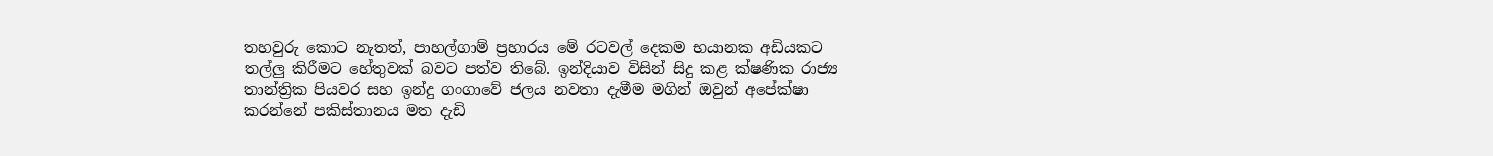තහවුරු කොට නැතත්, පාහල්ගාම් ප්‍රහාරය මේ රටවල් දෙකම භයානක අඩියකට තල්ලු කිරීමට හේතුවක් බවට පත්ව තිබේ. ඉන්දියාව විසින් සිදු කළ ක්ෂණික රාජ්‍ය තාන්ත්‍රික පියවර සහ ඉන්දු ගංගාවේ ජලය නවතා දැමීම මගින් ඔවුන් අපේක්ෂා කරන්නේ පකිස්තානය මත දැඩි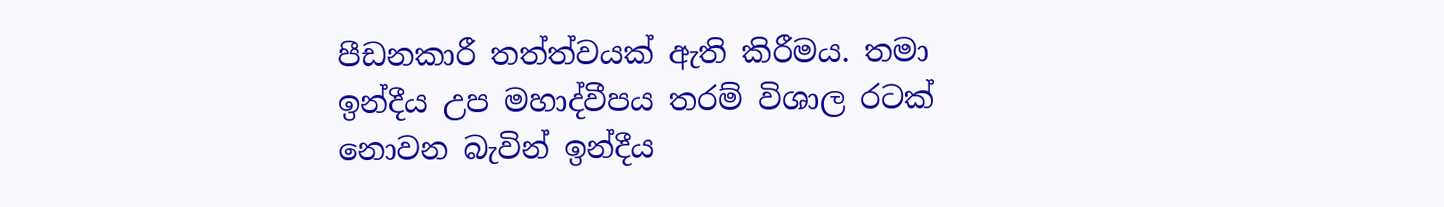පීඩනකාරී තත්ත්වයක් ඇති කිරීමය. තමා ඉන්දීය උප මහාද්වීපය තරම් විශාල රටක් නොවන බැවින් ඉන්දීය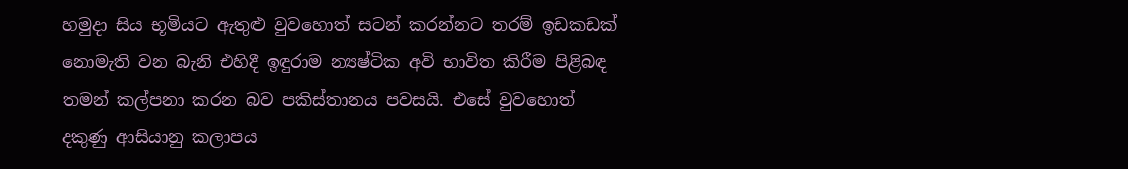හමුදා සිය භූමියට ඇතුළු වුවහොත් සටන් කරන්නට තරම් ඉඩකඩක් නොමැති වන බැනි එහිදී ඉඳුරාම න්‍යෂ්ටික අවි භාවිත කිරීම පිළිබඳ තමන් කල්පනා කරන බව පකිස්තානය පවසයි. එසේ වුවහොත් දකුණු ආසියානු කලාපය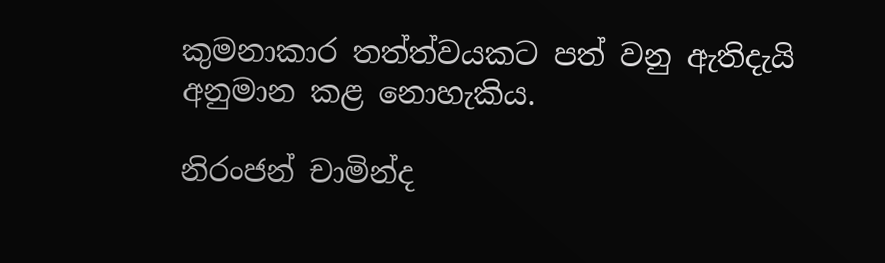කුමනාකාර තත්ත්වයකට පත් වනු ඇතිදැයි අනුමාන කළ නොහැකිය.

නිරංජන් චාමින්ද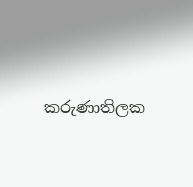කරුණාතිලක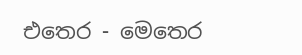එතෙර - මෙතෙර